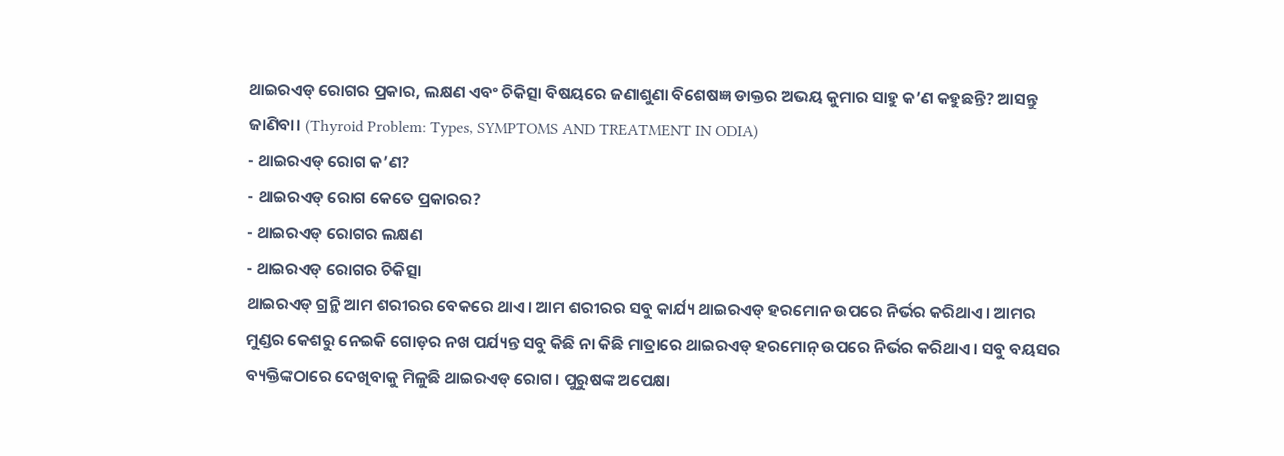ଥାଇରଏଡ୍ ରୋଗର ପ୍ରକାର, ଲକ୍ଷଣ ଏବଂ ଚିକିତ୍ସା ବିଷୟରେ ଜଣାଶୁଣା ବିଶେଷଜ୍ଞ ଡାକ୍ତର ଅଭୟ କୁମାର ସାହୁ କ’ଣ କହୁଛନ୍ତି? ଆସନ୍ତୁ ଜାଣିବା। (Thyroid Problem: Types, SYMPTOMS AND TREATMENT IN ODIA)
- ଥାଇରଏଡ୍ ରୋଗ କ’ଣ?
- ଥାଇରଏଡ୍ ରୋଗ କେତେ ପ୍ରକାରର?
- ଥାଇରଏଡ୍ ରୋଗର ଲକ୍ଷଣ
- ଥାଇରଏଡ୍ ରୋଗର ଚିକିତ୍ସା
ଥାଇରଏଡ୍ ଗ୍ରନ୍ଥି ଆମ ଶରୀରର ବେକରେ ଥାଏ। ଆମ ଶରୀରର ସବୁ କାର୍ଯ୍ୟ ଥାଇରଏଡ୍ ହରମୋନ ଉପରେ ନିର୍ଭର କରିଥାଏ। ଆମର ମୁଣ୍ଡର କେଶରୁ ନେଇକି ଗୋଡ଼ର ନଖ ପର୍ଯ୍ୟନ୍ତ ସବୁ କିଛି ନା କିଛି ମାତ୍ରାରେ ଥାଇରଏଡ୍ ହରମୋନ୍ ଉପରେ ନିର୍ଭର କରିଥାଏ। ସବୁ ବୟସର ବ୍ୟକ୍ତିଙ୍କଠାରେ ଦେଖିବାକୁ ମିଳୁଛି ଥାଇରଏଡ୍ ରୋଗ। ପୁରୁଷଙ୍କ ଅପେକ୍ଷା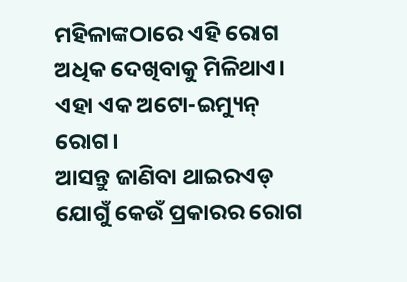ମହିଳାଙ୍କଠାରେ ଏହି ରୋଗ ଅଧିକ ଦେଖିବାକୁ ମିଳିଥାଏ। ଏହା ଏକ ଅଟୋ-ଇମ୍ୟୁନ୍ ରୋଗ।
ଆସନ୍ତୁ ଜାଣିବା ଥାଇରଏଡ୍ ଯୋଗୁଁ କେଉଁ ପ୍ରକାରର ରୋଗ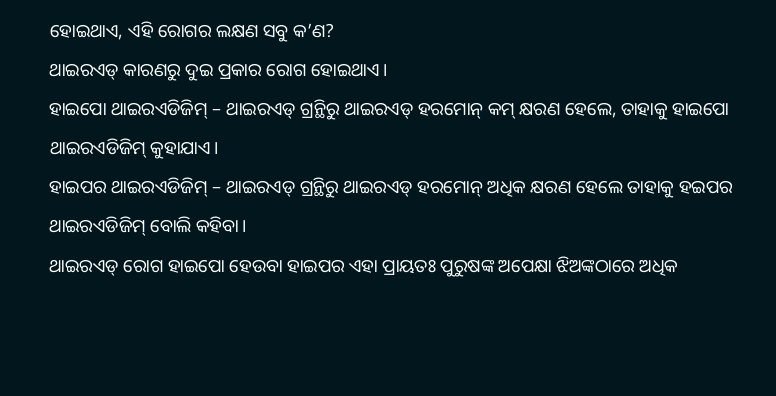ହୋଇଥାଏ, ଏହି ରୋଗର ଲକ୍ଷଣ ସବୁ କ’ଣ?
ଥାଇରଏଡ୍ କାରଣରୁ ଦୁଇ ପ୍ରକାର ରୋଗ ହୋଇଥାଏ।
ହାଇପୋ ଥାଇରଏଡିଜିମ୍ – ଥାଇରଏଡ୍ ଗ୍ରନ୍ଥିରୁ ଥାଇରଏଡ୍ ହରମୋନ୍ କମ୍ କ୍ଷରଣ ହେଲେ, ତାହାକୁ ହାଇପୋ ଥାଇରଏଡିଜିମ୍ କୁହାଯାଏ।
ହାଇପର ଥାଇରଏଡିଜିମ୍ – ଥାଇରଏଡ୍ ଗ୍ରନ୍ଥିରୁ ଥାଇରଏଡ୍ ହରମୋନ୍ ଅଧିକ କ୍ଷରଣ ହେଲେ ତାହାକୁ ହଇପର ଥାଇରଏଡିଜିମ୍ ବୋଲି କହିବା।
ଥାଇରଏଡ୍ ରୋଗ ହାଇପୋ ହେଉବା ହାଇପର ଏହା ପ୍ରାୟତଃ ପୁରୁଷଙ୍କ ଅପେକ୍ଷା ଝିଅଙ୍କଠାରେ ଅଧିକ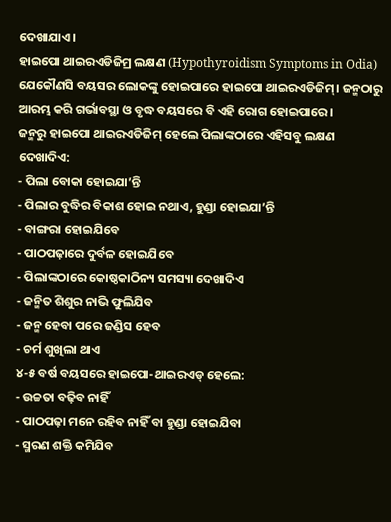ଦେଖାଯାଏ।
ହାଇପୋ ଥାଇରଏଡିଜିମ୍ର ଲକ୍ଷଣ (Hypothyroidism Symptoms in Odia)
ଯେକୌଣସି ବୟସର ଲୋକଙ୍କୁ ହୋଇପାରେ ହାଇପୋ ଥାଇରଏଡିଜିମ୍। ଜନ୍ମଠାରୁ ଆରମ୍ଭ କରି ଗର୍ଭାବସ୍ଥା ଓ ବୃଦ୍ଧ ବୟସରେ ବି ଏହି ରୋଗ ହୋଇପାରେ।
ଜନ୍ମରୁ ହାଇପୋ ଥାଇରଏଡିଜିମ୍ ହେଲେ ପିଲାଙ୍କଠାରେ ଏହିସବୁ ଲକ୍ଷଣ ଦେଖାଦିଏ:
- ପିଲା ବୋକା ହୋଇଯା’ନ୍ତି
- ପିଲାର ବୁଦ୍ଧିର ବିକାଶ ହୋଇ ନଥାଏ, ହୁଣ୍ଡା ହୋଇଯା’ନ୍ତି
- ବାଙ୍ଗରା ହୋଇଯିବେ
- ପାଠପଢ଼ାରେ ଦୁର୍ବଳ ହୋଇଯିବେ
- ପିଲାଙ୍କଠାରେ କୋଷ୍ଠକାଠିନ୍ୟ ସମସ୍ୟା ଦେଖାଦିଏ
- ଜନ୍ମିତ ଶିଶୁର ନାଭି ଫୁଲିଯିବ
- ଜନ୍ମ ହେବା ପରେ ଜଣ୍ଡିସ ହେବ
- ଚର୍ମ ଶୁଖିଲା ଥାଏ
୪-୫ ବର୍ଷ ବୟସରେ ହାଇପୋ-ଥାଇରଏଡ୍ ହେଲେ:
- ଉଚ୍ଚତା ବଢ଼ିବ ନାହିଁ
- ପାଠପଢ଼ା ମନେ ରହିବ ନାହିଁ ବା ହୁଣ୍ଡା ହୋଇଯିବା
- ସ୍ମରଣ ଶକ୍ତି କମିଯିବ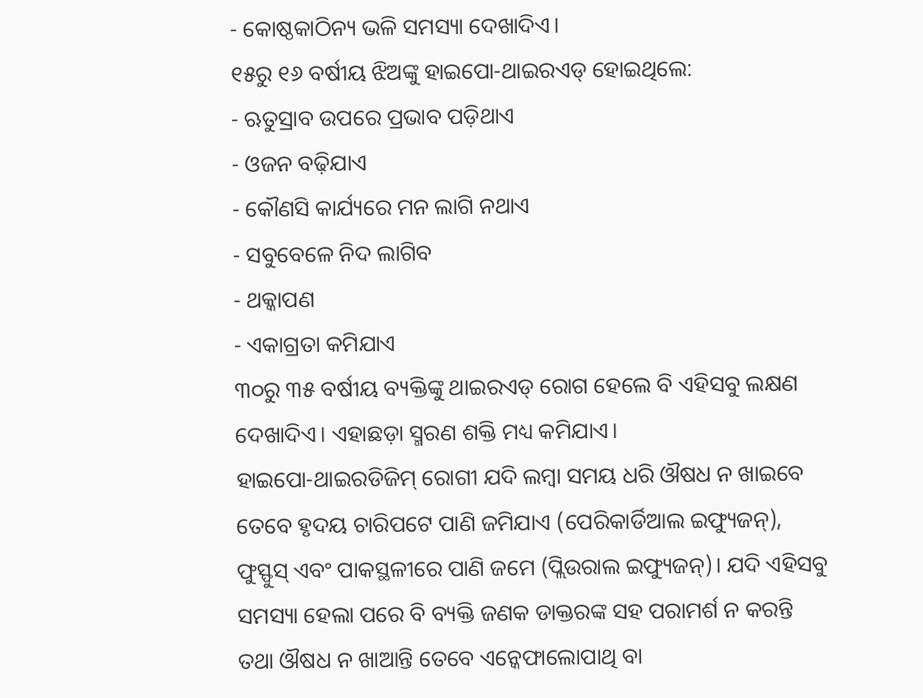- କୋଷ୍ଠକାଠିନ୍ୟ ଭଳି ସମସ୍ୟା ଦେଖାଦିଏ।
୧୫ରୁ ୧୬ ବର୍ଷୀୟ ଝିଅଙ୍କୁ ହାଇପୋ-ଥାଇରଏଡ୍ ହୋଇଥିଲେ:
- ଋତୁସ୍ରାବ ଉପରେ ପ୍ରଭାବ ପଡ଼ିଥାଏ
- ଓଜନ ବଢ଼ିଯାଏ
- କୌଣସି କାର୍ଯ୍ୟରେ ମନ ଲାଗି ନଥାଏ
- ସବୁବେଳେ ନିଦ ଲାଗିବ
- ଥକ୍କାପଣ
- ଏକାଗ୍ରତା କମିଯାଏ
୩୦ରୁ ୩୫ ବର୍ଷୀୟ ବ୍ୟକ୍ତିଙ୍କୁ ଥାଇରଏଡ୍ ରୋଗ ହେଲେ ବି ଏହିସବୁ ଲକ୍ଷଣ ଦେଖାଦିଏ। ଏହାଛଡ଼ା ସ୍ମରଣ ଶକ୍ତି ମଧ୍ୟ କମିଯାଏ।
ହାଇପୋ-ଥାଇରଡିଜିମ୍ ରୋଗୀ ଯଦି ଲମ୍ବା ସମୟ ଧରି ଔଷଧ ନ ଖାଇବେ ତେବେ ହୃଦୟ ଚାରିପଟେ ପାଣି ଜମିଯାଏ (ପେରିକାର୍ଡିଆଲ ଇଫ୍ୟୁଜନ୍), ଫୁସ୍ଫୁସ୍ ଏବଂ ପାକସ୍ଥଳୀରେ ପାଣି ଜମେ (ପ୍ଲିଉରାଲ ଇଫ୍ୟୁଜନ୍)। ଯଦି ଏହିସବୁ ସମସ୍ୟା ହେଲା ପରେ ବି ବ୍ୟକ୍ତି ଜଣକ ଡାକ୍ତରଙ୍କ ସହ ପରାମର୍ଶ ନ କରନ୍ତି ତଥା ଔଷଧ ନ ଖାଆନ୍ତି ତେବେ ଏନ୍କେଫାଲୋପାଥି ବା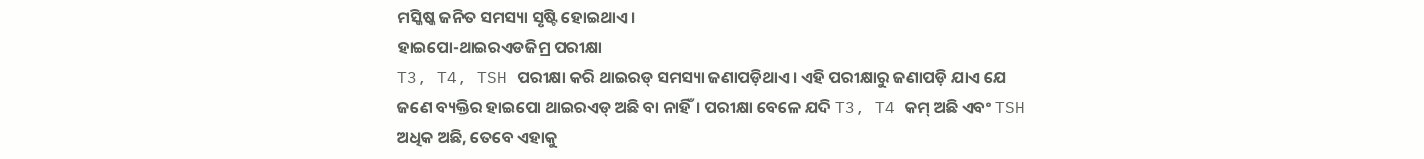ମସ୍କିଷ୍କ ଜନିତ ସମସ୍ୟା ସୃଷ୍ଟି ହୋଇଥାଏ।
ହାଇପୋ-ଥାଇରଏଡଜିମ୍ର ପରୀକ୍ଷା
T3, T4, TSH ପରୀକ୍ଷା କରି ଥାଇରଡ୍ ସମସ୍ୟା ଜଣାପଡ଼ିଥାଏ। ଏହି ପରୀକ୍ଷାରୁ ଜଣାପଡ଼ି ଯାଏ ଯେ ଜଣେ ବ୍ୟକ୍ତିର ହାଇପୋ ଥାଇରଏଡ୍ ଅଛି ବା ନାହିଁ। ପରୀକ୍ଷା ବେଳେ ଯଦି T3, T4 କମ୍ ଅଛି ଏବଂ TSH ଅଧିକ ଅଛି, ତେବେ ଏହାକୁ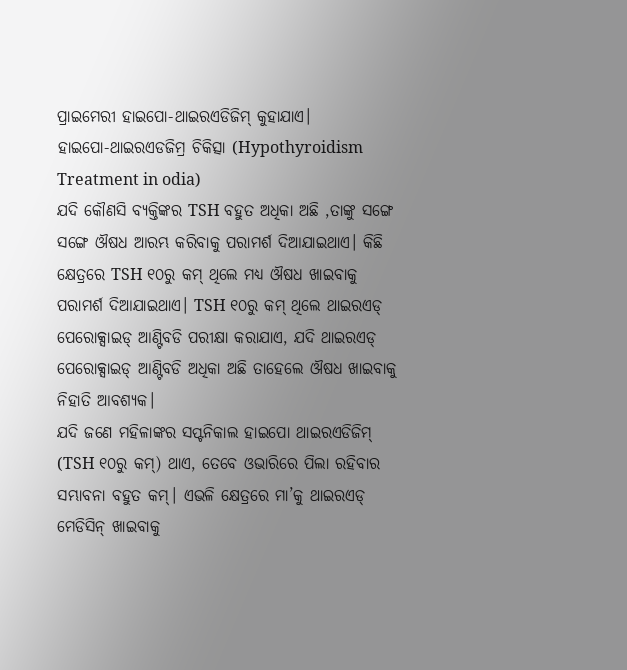ପ୍ରାଇମେରୀ ହାଇପୋ-ଥାଇରଏଡିଜିମ୍ କୁହାଯାଏ।
ହାଇପୋ-ଥାଇରଏଡଜିମ୍ର ଚିକିତ୍ସା (Hypothyroidism Treatment in odia)
ଯଦି କୌଣସି ବ୍ୟକ୍ତିଙ୍କର TSH ବହୁତ ଅଧିକା ଅଛି ,ତାଙ୍କୁ ସଙ୍ଗେ ସଙ୍ଗେ ଔଷଧ ଆରମ୍ଭ କରିବାକୁ ପରାମର୍ଶ ଦିଆଯାଇଥାଏ। କିଛି କ୍ଷେତ୍ରରେ TSH ୧୦ରୁ କମ୍ ଥିଲେ ମଧ୍ୟ ଔଷଧ ଖାଇବାକୁ ପରାମର୍ଶ ଦିଆଯାଇଥାଏ। TSH ୧୦ରୁ କମ୍ ଥିଲେ ଥାଇରଏଡ୍ ପେରୋକ୍ସାଇଡ୍ ଆଣ୍ଟିବଡି ପରୀକ୍ଷା କରାଯାଏ, ଯଦି ଥାଇରଏଡ୍ ପେରୋକ୍ସାଇଡ୍ ଆଣ୍ଟିବଡି ଅଧିକା ଅଛି ତାହେଲେ ଔଷଧ ଖାଇବାକୁ ନିହାତି ଆବଶ୍ୟକ।
ଯଦି ଜଣେ ମହିଳାଙ୍କର ସପ୍ଟନିକାଲ ହାଇପୋ ଥାଇରଏଡିଜିମ୍ (TSH ୧୦ରୁ କମ୍) ଥାଏ, ତେବେ ଓଭାରିରେ ପିଲା ରହିବାର ସମ୍ଭାବନା ବହୁତ କମ୍। ଏଭଳି କ୍ଷେତ୍ରରେ ମା’କୁ ଥାଇରଏଡ୍ ମେଡିସିନ୍ ଖାଇବାକୁ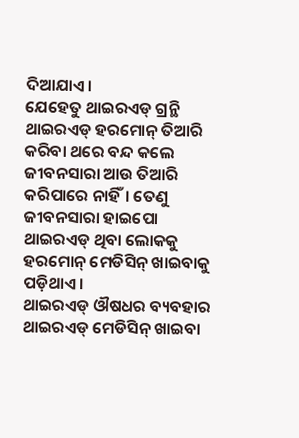ଦିଆଯାଏ।
ଯେହେତୁ ଥାଇରଏଡ୍ ଗ୍ରନ୍ଥି ଥାଇରଏଡ୍ ହରମୋନ୍ ତିଆରି କରିବା ଥରେ ବନ୍ଦ କଲେ ଜୀବନସାରା ଆଉ ତିଆରି କରିପାରେ ନାହିଁ। ତେଣୁ ଜୀବନସାରା ହାଇପୋ ଥାଇରଏଡ୍ ଥିବା ଲୋକକୁ ହରମୋନ୍ ମେଡିସିନ୍ ଖାଇବାକୁ ପଡ଼ିଥାଏ।
ଥାଇରଏଡ୍ ଔଷଧର ବ୍ୟବହାର
ଥାଇରଏଡ୍ ମେଡିସିନ୍ ଖାଇବା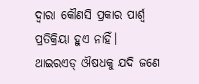ଦ୍ୱାରା କୌଣସି ପ୍ରକାର ପାର୍ଶ୍ୱ ପ୍ରତିକ୍ରିୟା ହୁଏ ନାହିଁ। ଥାଇରଏଡ୍ ଔଷଧକୁ ଯଦି ଜଣେ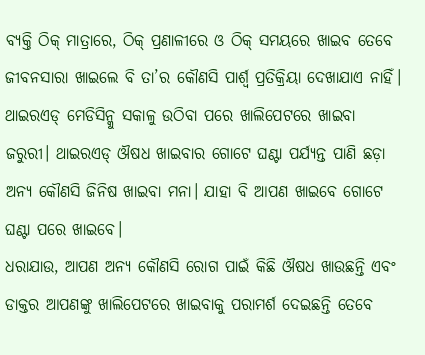ବ୍ୟକ୍ତି ଠିକ୍ ମାତ୍ରାରେ, ଠିକ୍ ପ୍ରଣାଳୀରେ ଓ ଠିକ୍ ସମୟରେ ଖାଇବ ତେବେ ଜୀବନସାରା ଖାଇଲେ ବି ତା’ର କୌଣସି ପାର୍ଶ୍ୱ ପ୍ରତିକ୍ରିୟା ଦେଖାଯାଏ ନାହିଁ।
ଥାଇରଏଡ୍ ମେଡିସିନ୍କୁ ସକାଳୁ ଉଠିବା ପରେ ଖାଲିପେଟରେ ଖାଇବା ଜରୁରୀ। ଥାଇରଏଡ୍ ଔଷଧ ଖାଇବାର ଗୋଟେ ଘଣ୍ଟା ପର୍ଯ୍ୟନ୍ତ ପାଣି ଛଡ଼ା ଅନ୍ୟ କୌଣସି ଜିନିଷ ଖାଇବା ମନା। ଯାହା ବି ଆପଣ ଖାଇବେ ଗୋଟେ ଘଣ୍ଟା ପରେ ଖାଇବେ।
ଧରାଯାଉ, ଆପଣ ଅନ୍ୟ କୌଣସି ରୋଗ ପାଇଁ କିଛି ଔଷଧ ଖାଉଛନ୍ତି ଏବଂ ଡାକ୍ତର ଆପଣଙ୍କୁ ଖାଲିପେଟରେ ଖାଇବାକୁ ପରାମର୍ଶ ଦେଇଛନ୍ତି ତେବେ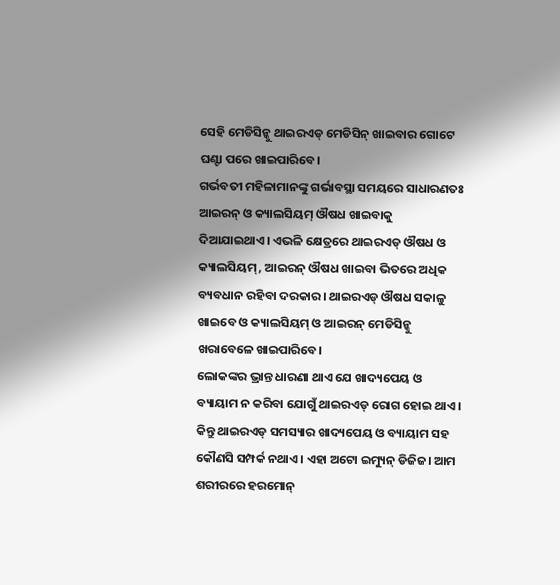ସେହି ମେଡିସିନ୍କୁ ଥାଇରଏଡ୍ ମେଡିସିନ୍ ଖାଇବାର ଗୋଟେ ଘଣ୍ଟା ପରେ ଖାଇପାରିବେ।
ଗର୍ଭବତୀ ମହିଳାମାନଙ୍କୁ ଗର୍ଭାବସ୍ଥା ସମୟରେ ସାଧାରଣତଃ ଆଇରନ୍ ଓ କ୍ୟାଲସିୟମ୍ ଔଷଧ ଖାଇବାକୁ ଦିଆଯାଇଥାଏ। ଏଭଳି କ୍ଷେତ୍ରରେ ଥାଇରଏଡ୍ ଔଷଧ ଓ କ୍ୟାଲସିୟମ୍, ଆଇରନ୍ ଔଷଧ ଖାଇବା ଭିତରେ ଅଧିକ ବ୍ୟବଧାନ ରହିବା ଦରକାର। ଥାଇରଏଡ୍ ଔଷଧ ସକାଳୁ ଖାଇବେ ଓ କ୍ୟାଲସିୟମ୍ ଓ ଆଇରନ୍ ମେଡିସିନ୍କୁ ଖରାବେଳେ ଖାଇପାରିବେ।
ଲୋକଙ୍କର ଭ୍ରାନ୍ତ ଧାରଣା ଥାଏ ଯେ ଖାଦ୍ୟପେୟ ଓ ବ୍ୟାୟାମ ନ କରିବା ଯୋଗୁଁ ଥାଇରଏଡ୍ ରୋଗ ହୋଇ ଥାଏ। କିନ୍ତୁ ଥାଇରଏଡ୍ ସମସ୍ୟାର ଖାଦ୍ୟପେୟ ଓ ବ୍ୟାୟାମ ସହ କୌଣସି ସମ୍ପର୍କ ନଥାଏ। ଏହା ଅଟୋ ଇମ୍ୟୁନ୍ ଡିଜିଜ। ଆମ ଶରୀରରେ ହରମୋନ୍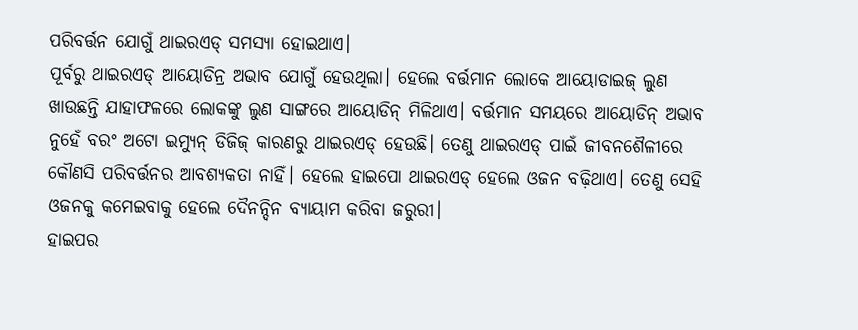ପରିବର୍ତ୍ତନ ଯୋଗୁଁ ଥାଇରଏଡ୍ ସମସ୍ୟା ହୋଇଥାଏ।
ପୂର୍ବରୁ ଥାଇରଏଡ୍ ଆୟୋଡିନ୍ର ଅଭାବ ଯୋଗୁଁ ହେଉଥିଲା। ହେଲେ ବର୍ତ୍ତମାନ ଲୋକେ ଆୟୋଡାଇଜ୍ ଲୁଣ ଖାଉଛନ୍ତି ଯାହାଫଳରେ ଲୋକଙ୍କୁ ଲୁଣ ସାଙ୍ଗରେ ଆୟୋଡିନ୍ ମିଳିଥାଏ। ବର୍ତ୍ତମାନ ସମୟରେ ଆୟୋଡିନ୍ ଅଭାବ ନୁହେଁ ବରଂ ଅଟୋ ଇମ୍ୟୁନ୍ ଡିଜିଜ୍ କାରଣରୁ ଥାଇରଏଡ୍ ହେଉଛି। ତେଣୁ ଥାଇରଏଡ୍ ପାଇଁ ଜୀବନଶୈଳୀରେ କୌଣସି ପରିବର୍ତ୍ତନର ଆବଶ୍ୟକତା ନାହିଁ। ହେଲେ ହାଇପୋ ଥାଇରଏଡ୍ ହେଲେ ଓଜନ ବଢ଼ିଥାଏ। ତେଣୁ ସେହି ଓଜନକୁ କମେଇବାକୁ ହେଲେ ଦୈନନ୍ଦିନ ବ୍ୟାୟାମ କରିବା ଜରୁରୀ।
ହାଇପର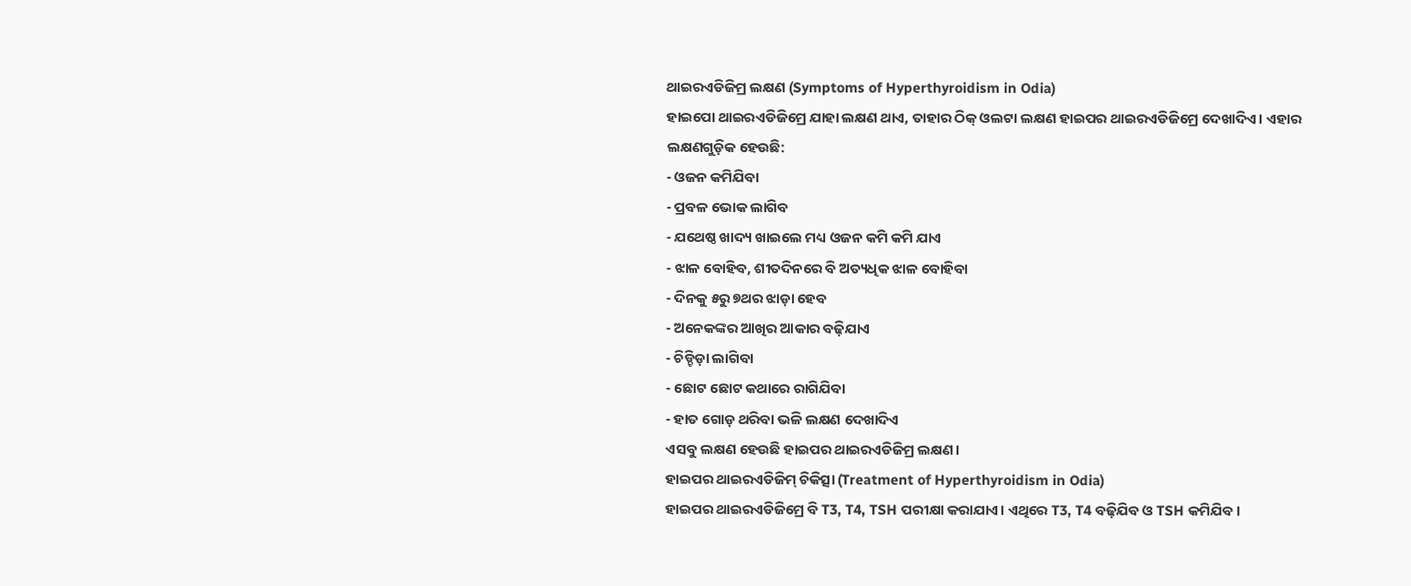ଥାଇରଏଡିଜିମ୍ର ଲକ୍ଷଣ (Symptoms of Hyperthyroidism in Odia)
ହାଇପୋ ଥାଇରଏଡିଜିମ୍ରେ ଯାହା ଲକ୍ଷଣ ଥାଏ, ତାହାର ଠିକ୍ ଓଲଟା ଲକ୍ଷଣ ହାଇପର ଥାଇରଏଡିଜିମ୍ରେ ଦେଖାଦିଏ। ଏହାର ଲକ୍ଷଣଗୁଡ଼ିକ ହେଉଛି:
- ଓଜନ କମିଯିବା
- ପ୍ରବଳ ଭୋକ ଲାଗିବ
- ଯଥେଷ୍ଠ ଖାଦ୍ୟ ଖାଇଲେ ମଧ୍ୟ ଓଜନ କମି କମି ଯାଏ
- ଝାଳ ବୋହିବ, ଶୀତଦିନରେ ବି ଅତ୍ୟଧିକ ଝାଳ ବୋହିବା
- ଦିନକୁ ୫ରୁ ୭ଥର ଝାଡ଼ା ହେବ
- ଅନେକଙ୍କର ଆଖିର ଆକାର ବଢ଼ିଯାଏ
- ଚିଡ୍ଚିଡ଼ା ଲାଗିବା
- ଛୋଟ ଛୋଟ କଥାରେ ରାଗିଯିବା
- ହାତ ଗୋଡ଼ ଥରିବା ଭଳି ଲକ୍ଷଣ ଦେଖାଦିଏ
ଏସବୁ ଲକ୍ଷଣ ହେଉଛି ହାଇପର ଥାଇରଏଡିଜିମ୍ର ଲକ୍ଷଣ।
ହାଇପର ଥାଇରଏଡିଜିମ୍ ଚିକିତ୍ସା (Treatment of Hyperthyroidism in Odia)
ହାଇପର ଥାଇରଏଡିଜିମ୍ରେ ବି T3, T4, TSH ପରୀକ୍ଷା କରାଯାଏ। ଏଥିରେ T3, T4 ବଢ଼ିଯିବ ଓ TSH କମିଯିବ।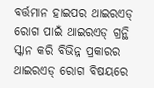ବର୍ତ୍ତମାନ ହାଇପର ଥାଇରଏଡ୍ ରୋଗ ପାଇଁ ଥାଇରଏଡ୍ ଗ୍ରନ୍ଥି ସ୍କାନ କରି ବିଭିନ୍ନ ପ୍ରକାରର ଥାଇରଏଡ୍ ରୋଗ ବିଷୟରେ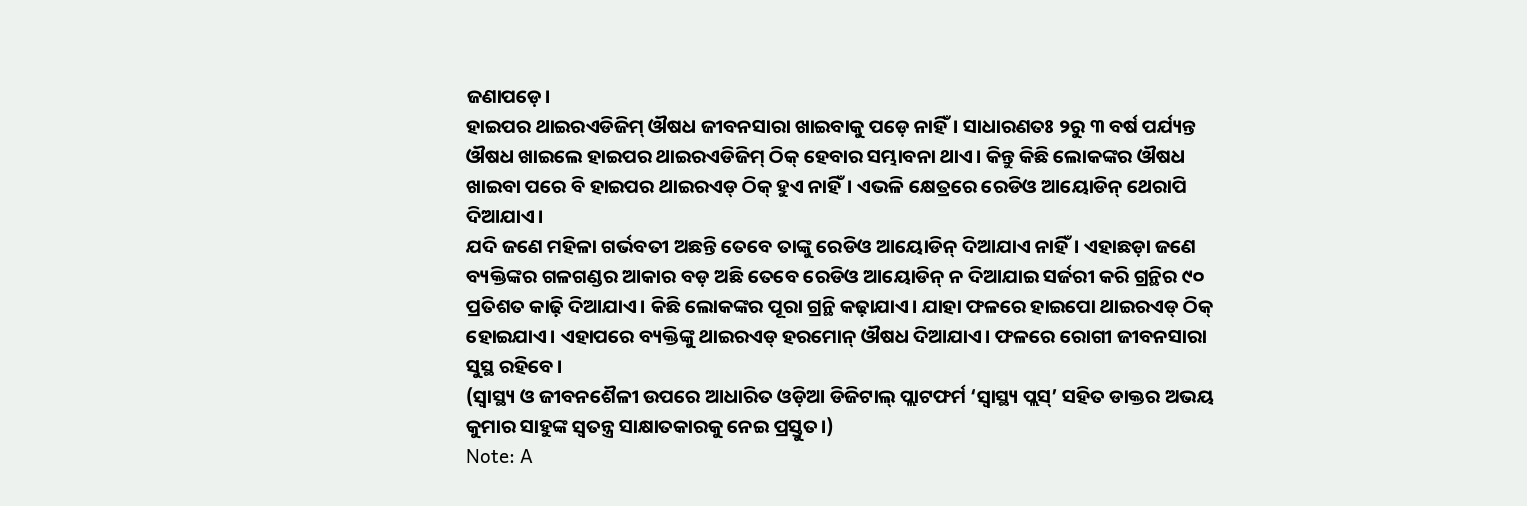ଜଣାପଡ଼େ।
ହାଇପର ଥାଇରଏଡିଜିମ୍ ଔଷଧ ଜୀବନସାରା ଖାଇବାକୁ ପଡ଼େ ନାହିଁ। ସାଧାରଣତଃ ୨ରୁ ୩ ବର୍ଷ ପର୍ଯ୍ୟନ୍ତ ଔଷଧ ଖାଇଲେ ହାଇପର ଥାଇରଏଡିଜିମ୍ ଠିକ୍ ହେବାର ସମ୍ଭାବନା ଥାଏ। କିନ୍ତୁ କିଛି ଲୋକଙ୍କର ଔଷଧ ଖାଇବା ପରେ ବି ହାଇପର ଥାଇରଏଡ୍ ଠିକ୍ ହୁଏ ନାହିଁ। ଏଭଳି କ୍ଷେତ୍ରରେ ରେଡିଓ ଆୟୋଡିନ୍ ଥେରାପି ଦିଆଯାଏ।
ଯଦି ଜଣେ ମହିଳା ଗର୍ଭବତୀ ଅଛନ୍ତି ତେବେ ତାଙ୍କୁ ରେଡିଓ ଆୟୋଡିନ୍ ଦିଆଯାଏ ନାହିଁ। ଏହାଛଡ଼ା ଜଣେ ବ୍ୟକ୍ତିଙ୍କର ଗଳଗଣ୍ଡର ଆକାର ବଡ଼ ଅଛି ତେବେ ରେଡିଓ ଆୟୋଡିନ୍ ନ ଦିଆଯାଇ ସର୍ଜରୀ କରି ଗ୍ରନ୍ଥିର ୯୦ ପ୍ରତିଶତ କାଢ଼ି ଦିଆଯାଏ। କିଛି ଲୋକଙ୍କର ପୂରା ଗ୍ରନ୍ଥି କଢ଼ାଯାଏ। ଯାହା ଫଳରେ ହାଇପୋ ଥାଇରଏଡ୍ ଠିକ୍ ହୋଇଯାଏ। ଏହାପରେ ବ୍ୟକ୍ତିଙ୍କୁ ଥାଇରଏଡ୍ ହରମୋନ୍ ଔଷଧ ଦିଆଯାଏ। ଫଳରେ ରୋଗୀ ଜୀବନସାରା ସୁସ୍ଥ ରହିବେ।
(ସ୍ୱାସ୍ଥ୍ୟ ଓ ଜୀବନଶୈଳୀ ଉପରେ ଆଧାରିତ ଓଡ଼ିଆ ଡିଜିଟାଲ୍ ପ୍ଲାଟଫର୍ମ ‘ସ୍ୱାସ୍ଥ୍ୟ ପ୍ଲସ୍’ ସହିତ ଡାକ୍ତର ଅଭୟ କୁମାର ସାହୁଙ୍କ ସ୍ୱତନ୍ତ୍ର ସାକ୍ଷାତକାରକୁ ନେଇ ପ୍ରସ୍ତୁତ।)
Note: A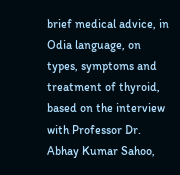brief medical advice, in Odia language, on types, symptoms and treatment of thyroid, based on the interview with Professor Dr. Abhay Kumar Sahoo,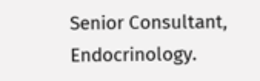Senior Consultant, Endocrinology.